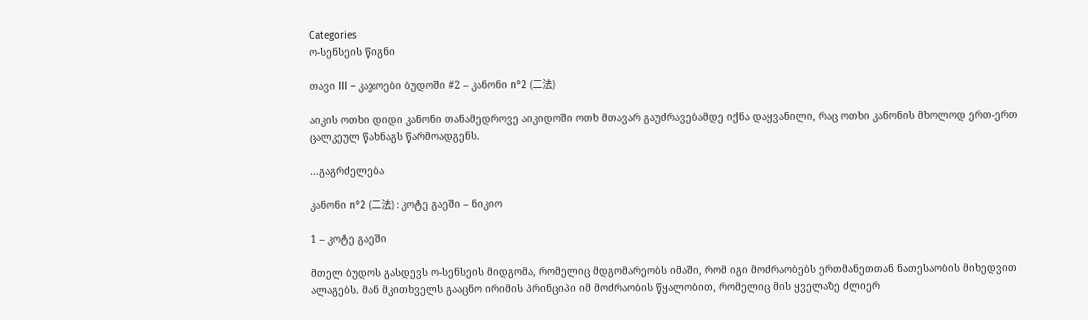Categories
ო-სენსეის წიგნი

თავი III – კაჯოები ბუდოში #2 – კანონი n°2 (二法)

აიკის ოთხი დიდი კანონი თანამედროვე აიკიდოში ოთხ მთავარ გაუძრავებამდე იქნა დაყვანილი, რაც ოთხი კანონის მხოლოდ ერთ-ერთ ცალკეულ წახნაგს წარმოადგენს.

…გაგრძელება

კანონი n°2 (二法) : კოტე გაეში – ნიკიო

1 – კოტე გაეში

მთელ ბუდოს გასდევს ო-სენსეის მიდგომა, რომელიც მდგომარეობს იმაში, რომ იგი მოძრაობებს ერთმანეთთან ნათესაობის მიხედვით ალაგებს. მან მკითხველს გააცნო ირიმის პრინციპი იმ მოძრაობის წყალობით, რომელიც მის ყველაზე ძლიერ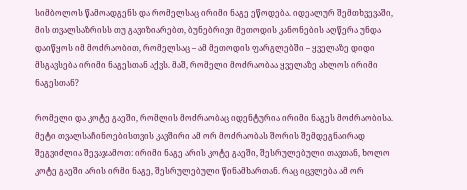სიმბოლოს წამოადგენს და რომელსაც ირიმი ნაგე ეწოდება. იდეალურ შემთხვევაში, მის თვალსაზრისს თუ გავიზიარებთ, ბუნებრივი მეთოდის კანონების აღწერა უნდა დაიწყოს იმ მოძრაობით, რომელსაც – ამ მეთოდის ფარგლებში – ყველაზე დიდი მსგავსება ირიმი ნაგესთან აქვს. მაშ, რომელი მოძრაობაა ყველაზე ახლოს ირიმი ნაგესთან?

რომელი და კოტე გაეში, რომლის მოძრაობაც იდენტურია ირიმი ნაგეს მოძრაობისა. მეტი თვალსაჩინოებისთვის კავშირი ამ ორ მოძრაობას შორის შემდეგნაირად შეგვიძლია შევაჯამოთ: ირიმი ნაგე არის კოტე გაეში, შესრულებული თავთან, ხოლო კოტე გაეში არის ირმი ნაგე, შესრულებული წინამხართან. რაც იცვლება ამ ორ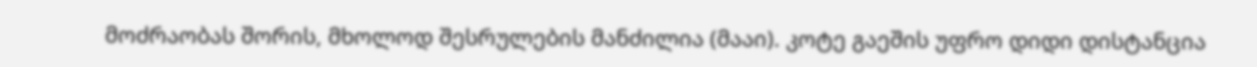მოძრაობას შორის, მხოლოდ შესრულების მანძილია (მააი). კოტე გაეშის უფრო დიდი დისტანცია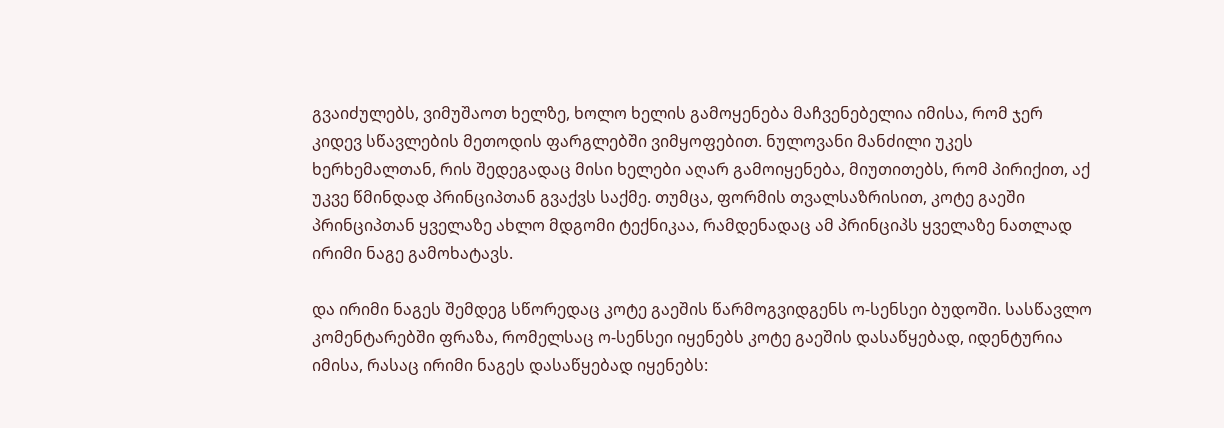გვაიძულებს, ვიმუშაოთ ხელზე, ხოლო ხელის გამოყენება მაჩვენებელია იმისა, რომ ჯერ კიდევ სწავლების მეთოდის ფარგლებში ვიმყოფებით. ნულოვანი მანძილი უკეს ხერხემალთან, რის შედეგადაც მისი ხელები აღარ გამოიყენება, მიუთითებს, რომ პირიქით, აქ უკვე წმინდად პრინციპთან გვაქვს საქმე. თუმცა, ფორმის თვალსაზრისით, კოტე გაეში პრინციპთან ყველაზე ახლო მდგომი ტექნიკაა, რამდენადაც ამ პრინციპს ყველაზე ნათლად ირიმი ნაგე გამოხატავს.

და ირიმი ნაგეს შემდეგ სწორედაც კოტე გაეშის წარმოგვიდგენს ო-სენსეი ბუდოში. სასწავლო კომენტარებში ფრაზა, რომელსაც ო-სენსეი იყენებს კოტე გაეშის დასაწყებად, იდენტურია იმისა, რასაც ირიმი ნაგეს დასაწყებად იყენებს: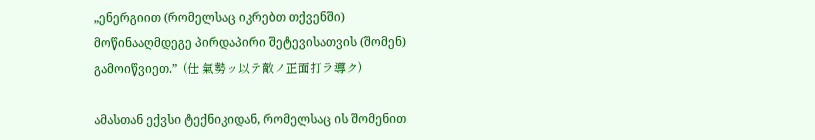„ენერგიით (რომელსაც იკრებთ თქვენში) მოწინააღმდეგე პირდაპირი შეტევისათვის (შომენ) გამოიწვიეთ.”  (仕 氣勢ッ以テ敵ノ正面打ラ導ク)

ამასთან ექვსი ტექნიკიდან, რომელსაც ის შომენით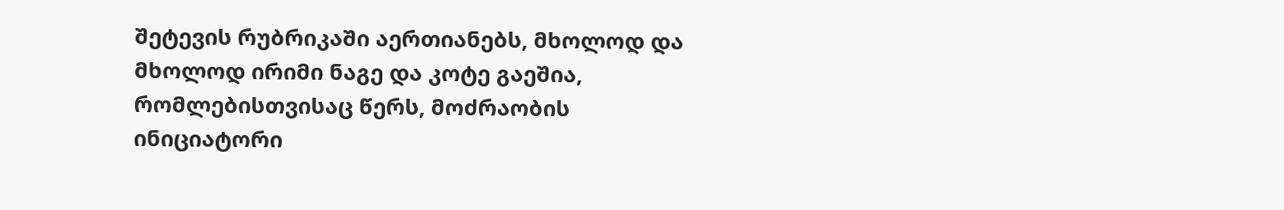შეტევის რუბრიკაში აერთიანებს, მხოლოდ და მხოლოდ ირიმი ნაგე და კოტე გაეშია, რომლებისთვისაც წერს, მოძრაობის ინიციატორი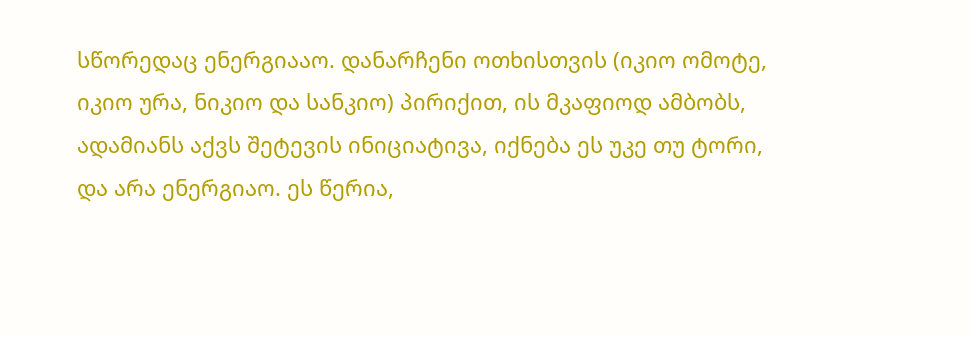სწორედაც ენერგიააო. დანარჩენი ოთხისთვის (იკიო ომოტე, იკიო ურა, ნიკიო და სანკიო) პირიქით, ის მკაფიოდ ამბობს, ადამიანს აქვს შეტევის ინიციატივა, იქნება ეს უკე თუ ტორი, და არა ენერგიაო. ეს წერია,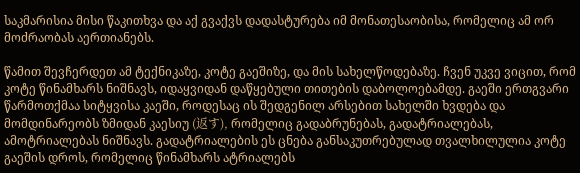საკმარისია მისი წაკითხვა და აქ გვაქვს დადასტურება იმ მონათესაობისა, რომელიც ამ ორ მოძრაობას აერთიანებს.

წამით შევჩერდეთ ამ ტექნიკაზე, კოტე გაეშიზე, და მის სახელწოდებაზე. ჩვენ უკვე ვიცით, რომ კოტე წინამხარს ნიშნავს, იდაყვიდან დაწყებული თითების დაბოლოებამდე. გაეში ერთგვარი წარმოთქმაა სიტყვისა კაეში, როდესაც ის შედგენილ არსებით სახელში ხვდება და მომდინარეობს ზმიდან კაესიუ (返す), რომელიც გადაბრუნებას, გადატრიალებას, ამოტრიალებას ნიშნავს. გადატრიალების ეს ცნება განსაკუთრებულად თვალხილულია კოტე გაეშის დროს, რომელიც წინამხარს ატრიალებს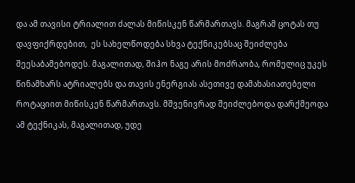და ამ თავისი ტრიალით ძალას მიწისკენ წარმართავს. მაგრამ ცოტას თუ დავფიქრდებით,  ეს სახელწოდება სხვა ტექნიკებსაც შეიძლება შეესაბამებოდეს. მაგალითად, შიჰო ნაგე არის მოძრაობა, რომელიც უკეს წინამხარს ატრიალებს და თავის ენერგიას ასეთივე დამახასიათებელი როტაციით მიწისკენ წარმართავს. მშვენივრად შეიძლებოდა დარქმეოდა ამ ტექნიკას, მაგალითად, უდე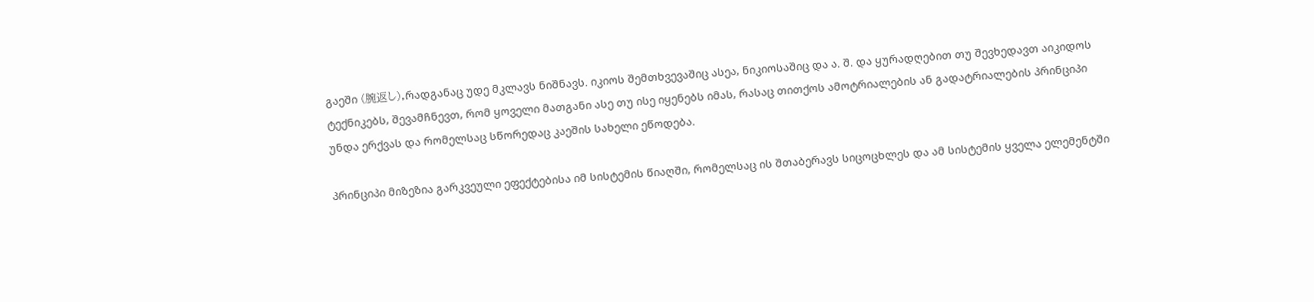გაეში (腕返し),რადგანაც უდე მკლავს ნიშნავს. იკიოს შემთხვევაშიც ასეა, ნიკიოსაშიც და ა. შ. და ყურადღებით თუ შევხედავთ აიკიდოს ტექნიკებს, შევამჩნევთ, რომ ყოველი მათგანი ასე თუ ისე იყენებს იმას, რასაც თითქოს ამოტრიალების ან გადატრიალების პრინციპი უნდა ერქვას და რომელსაც სწორედაც კაეშის სახელი ეწოდება.

პრინციპი მიზეზია გარკვეული ეფექტებისა იმ სისტემის წიაღში, რომელსაც ის შთაბერავს სიცოცხლეს და ამ სისტემის ყველა ელემენტში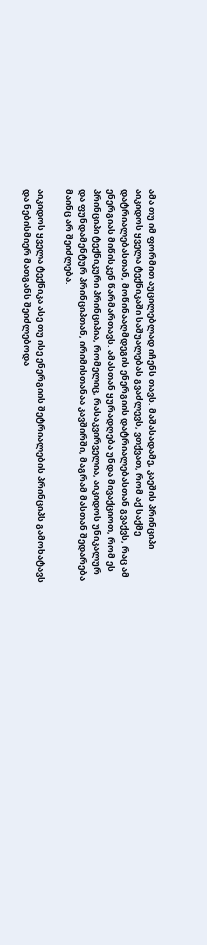ამა თუ იმ ფორმით აუცილებლად იჩენს თავს. მაშასადამე, კაეშის პრინციპი აიკიდოს ყველა ტექნიკაში საშუალებას გვაძლევს, ვთქვათ, რომ აქ საქმე დატრიალებასთან, მოწინააღმდეგის ენერგიის დატრიალებასთან გვაქვს, რაც ამ ენერგიას მიწისკენ წარმართავს. ამასთან ყურადღება უნდა მივაქციოთ, რომ ეს პრინციპი ტექნიკური პრინციპია, რომელიც, რასაკვირველია, აიკიდოს უნიკალურ და ფუნდამენტურ პრინციპთან, ირიმისთანაა კავშირში, მაგრამ მასთან შედარება მაინც არ შეიძლება.

აიკიდოს ყველა ტექნიკა ასე თუ ისე ენერგიის შეტრიალების პრინციპს გამოხატავს და ნებისმიერ მათგანს შეიძლებოდა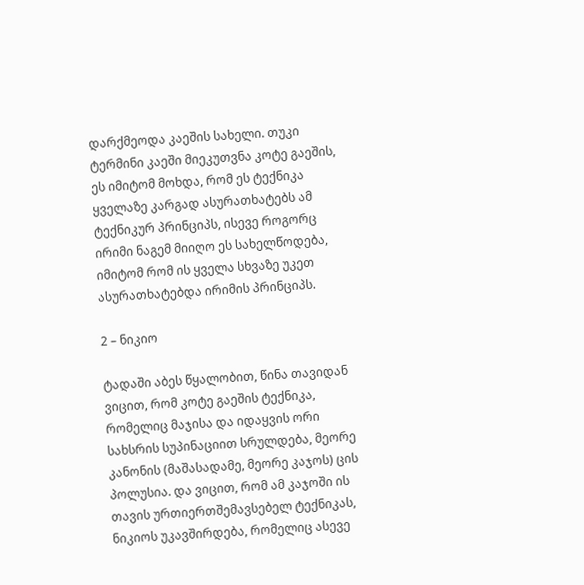დარქმეოდა კაეშის სახელი. თუკი ტერმინი კაეში მიეკუთვნა კოტე გაეშის, ეს იმიტომ მოხდა, რომ ეს ტექნიკა ყველაზე კარგად ასურათხატებს ამ ტექნიკურ პრინციპს, ისევე როგორც ირიმი ნაგემ მიიღო ეს სახელწოდება, იმიტომ რომ ის ყველა სხვაზე უკეთ ასურათხატებდა ირიმის პრინციპს.

2 – ნიკიო

ტადაში აბეს წყალობით, წინა თავიდან ვიცით, რომ კოტე გაეშის ტექნიკა, რომელიც მაჯისა და იდაყვის ორი სახსრის სუპინაციით სრულდება, მეორე კანონის (მაშასადამე, მეორე კაჯოს) ცის პოლუსია. და ვიცით, რომ ამ კაჯოში ის თავის ურთიერთშემავსებელ ტექნიკას, ნიკიოს უკავშირდება, რომელიც ასევე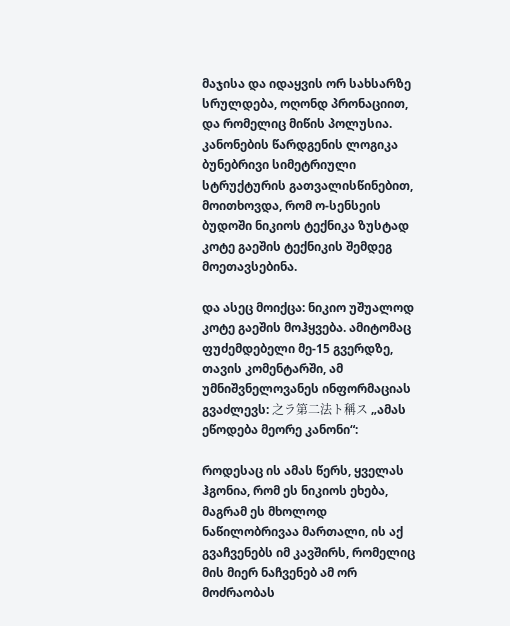მაჯისა და იდაყვის ორ სახსარზე სრულდება, ოღონდ პრონაციით, და რომელიც მიწის პოლუსია. კანონების წარდგენის ლოგიკა ბუნებრივი სიმეტრიული სტრუქტურის გათვალისწინებით, მოითხოვდა, რომ ო-სენსეის ბუდოში ნიკიოს ტექნიკა ზუსტად კოტე გაეშის ტექნიკის შემდეგ მოეთავსებინა.

და ასეც მოიქცა: ნიკიო უშუალოდ კოტე გაეშის მოჰყვება. ამიტომაც ფუძემდებელი მე-15 გვერდზე, თავის კომენტარში, ამ უმნიშვნელოვანეს ინფორმაციას გვაძლევს: 之ラ第二法ト稱ス „ამას ეწოდება მეორე კანონი“:

როდესაც ის ამას წერს, ყველას ჰგონია, რომ ეს ნიკიოს ეხება, მაგრამ ეს მხოლოდ ნაწილობრივაა მართალი, ის აქ გვაჩვენებს იმ კავშირს, რომელიც მის მიერ ნაჩვენებ ამ ორ მოძრაობას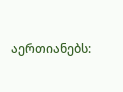აერთიანებს: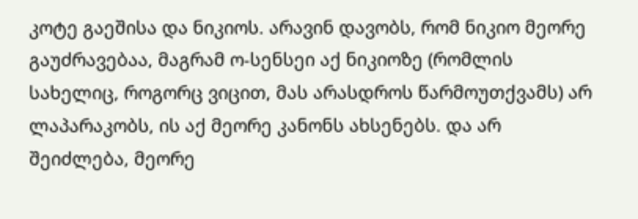კოტე გაეშისა და ნიკიოს. არავინ დავობს, რომ ნიკიო მეორე გაუძრავებაა, მაგრამ ო-სენსეი აქ ნიკიოზე (რომლის სახელიც, როგორც ვიცით, მას არასდროს წარმოუთქვამს) არ ლაპარაკობს, ის აქ მეორე კანონს ახსენებს. და არ შეიძლება, მეორე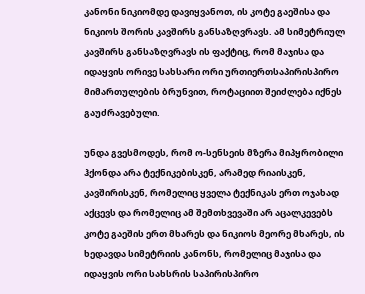კანონი ნიკიომდე დავიყვანოთ, ის კოტე გაეშისა და ნიკიოს შორის კავშირს განსაზღვრავს. ამ სიმეტრიულ კავშირს განსაზღვრავს ის ფაქტიც, რომ მაჯისა და იდაყვის ორივე სახსარი ორი ურთიერთსაპირისპირო მიმართულების ბრუნვით, როტაციით შეიძლება იქნეს გაუძრავებული.

უნდა გვესმოდეს, რომ ო-სენსეის მზერა მიპყრობილი ჰქონდა არა ტექნიკებისკენ, არამედ რიაისკენ, კავშირისკენ, რომელიც ყველა ტექნიკას ერთ ოჯახად აქცევს და რომელიც ამ შემთხვევაში არ აცალკევებს კოტე გაეშის ერთ მხარეს და ნიკიოს მეორე მხარეს, ის ხედავდა სიმეტრიის კანონს, რომელიც მაჯისა და იდაყვის ორი სახსრის საპირისპირო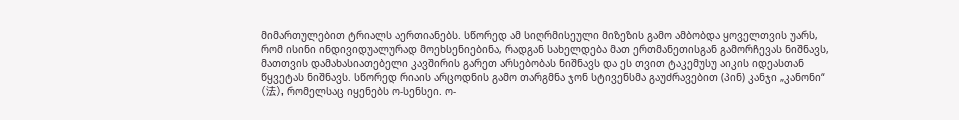მიმართულებით ტრიალს აერთიანებს. სწორედ ამ სიღრმისეული მიზეზის გამო ამბობდა ყოველთვის უარს, რომ ისინი ინდივიდუალურად მოეხსენიებინა, რადგან სახელდება მათ ერთმანეთისგან გამორჩევას ნიშნავს, მათთვის დამახასიათებელი კავშირის გარეთ არსებობას ნიშნავს და ეს თვით ტაკემუსუ აიკის იდეასთან წყვეტას ნიშნავს. სწორედ რიაის არცოდნის გამო თარგმნა ჯონ სტივენსმა გაუძრავებით (პინ) კანჯი „კანონი“ (法), რომელსაც იყენებს ო-სენსეი. ო-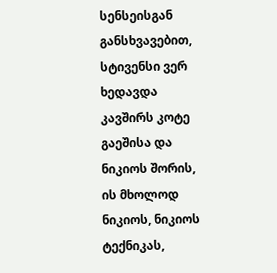სენსეისგან განსხვავებით, სტივენსი ვერ ხედავდა კავშირს კოტე გაეშისა და ნიკიოს შორის, ის მხოლოდ ნიკიოს, ნიკიოს ტექნიკას,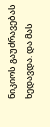ნიკიოს გაუძრავებას ხედავდა. და მას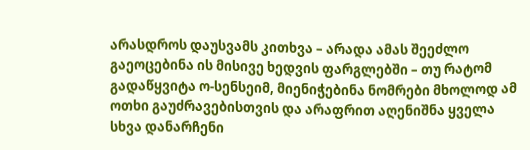არასდროს დაუსვამს კითხვა – არადა ამას შეეძლო გაეოცებინა ის მისივე ხედვის ფარგლებში – თუ რატომ გადაწყვიტა ო-სენსეიმ, მიენიჭებინა ნომრები მხოლოდ ამ ოთხი გაუძრავებისთვის და არაფრით აღენიშნა ყველა სხვა დანარჩენი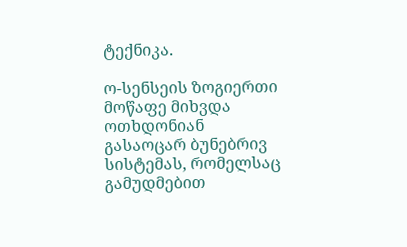ტექნიკა.

ო-სენსეის ზოგიერთი მოწაფე მიხვდა ოთხდონიან გასაოცარ ბუნებრივ სისტემას, რომელსაც გამუდმებით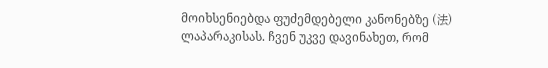მოიხსენიებდა ფუძემდებელი კანონებზე (法) ლაპარაკისას. ჩვენ უკვე დავინახეთ, რომ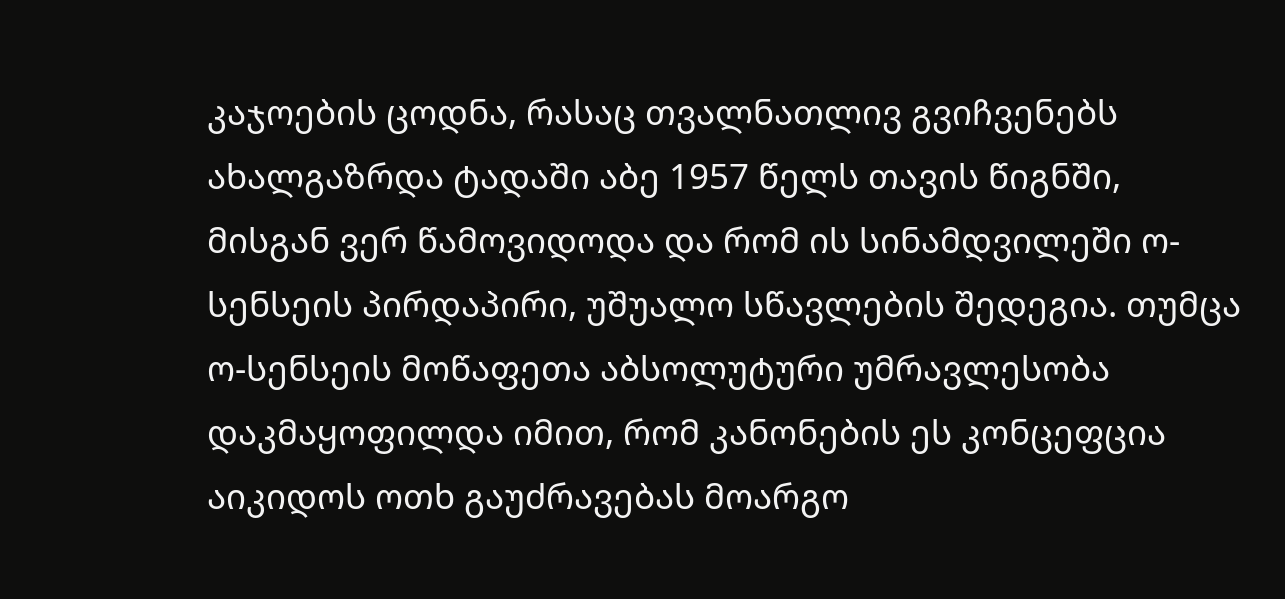კაჯოების ცოდნა, რასაც თვალნათლივ გვიჩვენებს ახალგაზრდა ტადაში აბე 1957 წელს თავის წიგნში, მისგან ვერ წამოვიდოდა და რომ ის სინამდვილეში ო-სენსეის პირდაპირი, უშუალო სწავლების შედეგია. თუმცა ო-სენსეის მოწაფეთა აბსოლუტური უმრავლესობა დაკმაყოფილდა იმით, რომ კანონების ეს კონცეფცია აიკიდოს ოთხ გაუძრავებას მოარგო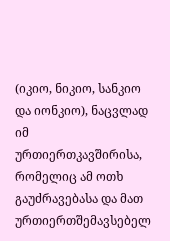(იკიო, ნიკიო, სანკიო და იონკიო), ნაცვლად იმ ურთიერთკავშირისა, რომელიც ამ ოთხ გაუძრავებასა და მათ ურთიერთშემავსებელ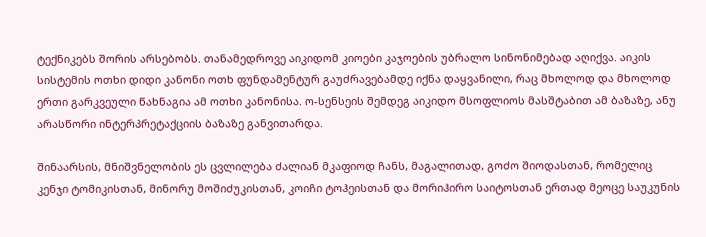ტექნიკებს შორის არსებობს. თანამედროვე აიკიდომ კიოები კაჯოების უბრალო სინონიმებად აღიქვა. აიკის სისტემის ოთხი დიდი კანონი ოთხ ფუნდამენტურ გაუძრავებამდე იქნა დაყვანილი, რაც მხოლოდ და მხოლოდ ერთი გარკვეული წახნაგია ამ ოთხი კანონისა. ო-სენსეის შემდეგ აიკიდო მსოფლიოს მასშტაბით ამ ბაზაზე, ანუ არასწორი ინტერპრეტაქციის ბაზაზე განვითარდა.

შინაარსის, მნიშვნელობის ეს ცვლილება ძალიან მკაფიოდ ჩანს, მაგალითად, გოძო შიოდასთან, რომელიც კენჯი ტომიკისთან, მინორუ მოშიძუკისთან, კოიჩი ტოჰეისთან და მორიჰირო საიტოსთან ერთად მეოცე საუკუნის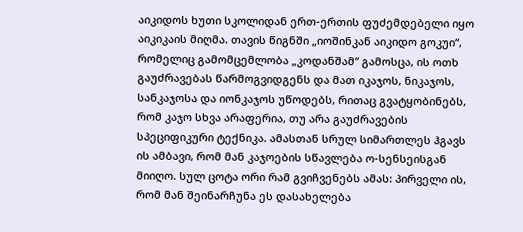აიკიდოს ხუთი სკოლიდან ერთ-ერთის ფუძემდებელი იყო აიკიკაის მიღმა. თავის წიგნში „იოშინკან აიკიდო გოკუი“, რომელიც გამომცემლობა „კოდანშამ“ გამოსცა, ის ოთხ გაუძრავებას წარმოგვიდგენს და მათ იკაჯოს, ნიკაჯოს, სანკაჯოსა და იონკაჯოს უწოდებს, რითაც გვატყობინებს, რომ კაჯო სხვა არაფერია, თუ არა გაუძრავების სპეციფიკური ტექნიკა. ამასთან სრულ სიმართლეს ჰგავს ის ამბავი, რომ მან კაჯოების სწავლება ო-სენსეისგან მიიღო. სულ ცოტა ორი რამ გვიჩვენებს ამას: პირველი ის, რომ მან შეინარჩუნა ეს დასახელება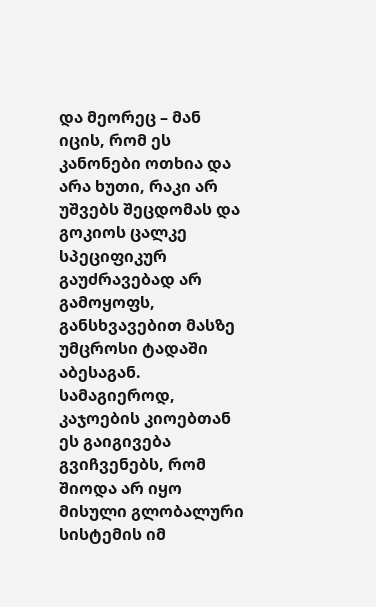და მეორეც – მან იცის, რომ ეს კანონები ოთხია და არა ხუთი, რაკი არ უშვებს შეცდომას და გოკიოს ცალკე სპეციფიკურ გაუძრავებად არ გამოყოფს, განსხვავებით მასზე უმცროსი ტადაში აბესაგან. სამაგიეროდ, კაჯოების კიოებთან ეს გაიგივება გვიჩვენებს, რომ შიოდა არ იყო მისული გლობალური სისტემის იმ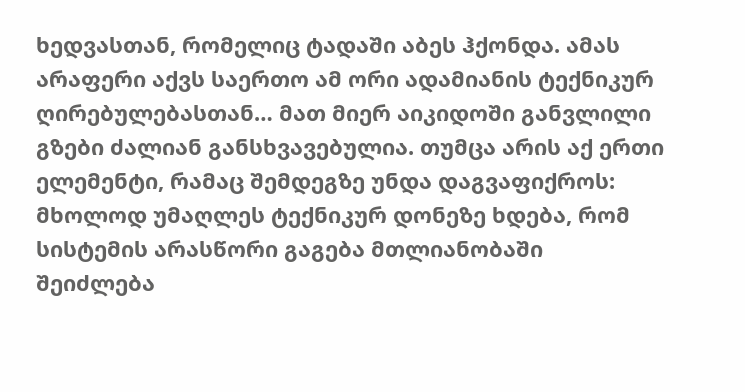ხედვასთან, რომელიც ტადაში აბეს ჰქონდა. ამას არაფერი აქვს საერთო ამ ორი ადამიანის ტექნიკურ ღირებულებასთან… მათ მიერ აიკიდოში განვლილი გზები ძალიან განსხვავებულია. თუმცა არის აქ ერთი ელემენტი, რამაც შემდეგზე უნდა დაგვაფიქროს: მხოლოდ უმაღლეს ტექნიკურ დონეზე ხდება, რომ სისტემის არასწორი გაგება მთლიანობაში შეიძლება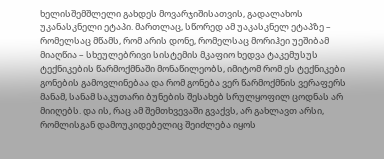ხელისშემშლელი გახდეს მოვარჯიშისათვის, გადალახოს უკანასკნელი ეტაპი. მართლაც, სწორედ ამ უაკასკნელ ეტაპზე – რომელსაც მწამს, რომ არის დონე, რომელსაც მორიჰეი უეშიბამ მიაღწია – სხეულებრივი სისტემის მკაფიო ხედვა ტაკემუსუს ტექნიკების წარმოქმნაში მონაწილეობს, იმიტომ რომ ეს ტექნიკები გონების გამოვლინებაა და რომ გონება ვერ წარმოქმნის ვერაფერს მანამ, სანამ საკუთარი ბუნების შესახებ სრულყოფილ ცოდნას არ მიიღებს. და ის, რაც ამ შემთხვევაში გვაქვს, არ გახლავთ არსი, რომლისგან დამოუკიდებელიც შეიძლება იყოს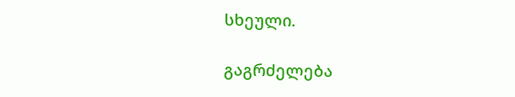სხეული.

გაგრძელება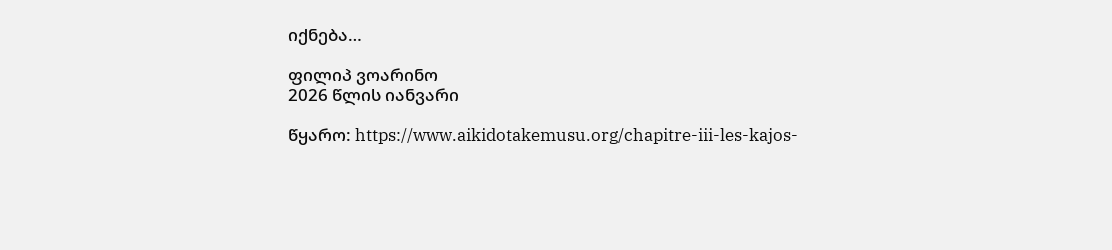იქნება…

ფილიპ ვოარინო
2026 წლის იანვარი

წყარო: https://www.aikidotakemusu.org/chapitre-iii-les-kajos-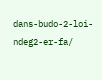dans-budo-2-loi-ndeg2-er-fa/